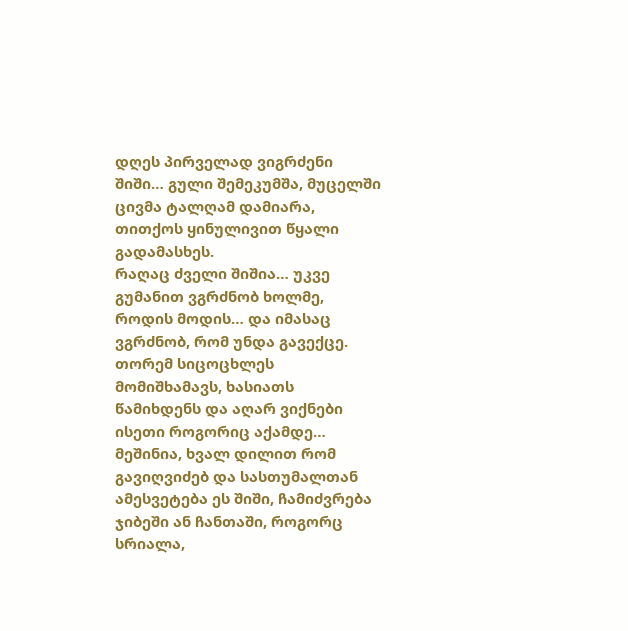დღეს პირველად ვიგრძენი შიში… გული შემეკუმშა, მუცელში ცივმა ტალღამ დამიარა, თითქოს ყინულივით წყალი გადამასხეს.
რაღაც ძველი შიშია… უკვე გუმანით ვგრძნობ ხოლმე, როდის მოდის… და იმასაც ვგრძნობ, რომ უნდა გავექცე. თორემ სიცოცხლეს მომიშხამავს, ხასიათს წამიხდენს და აღარ ვიქნები ისეთი როგორიც აქამდე…
მეშინია, ხვალ დილით რომ გავიღვიძებ და სასთუმალთან ამესვეტება ეს შიში, ჩამიძვრება ჯიბეში ან ჩანთაში, როგორც სრიალა,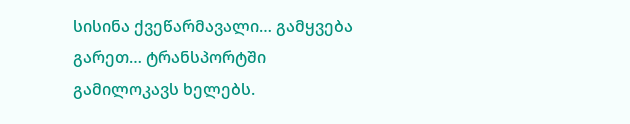სისინა ქვეწარმავალი… გამყვება გარეთ… ტრანსპორტში გამილოკავს ხელებს.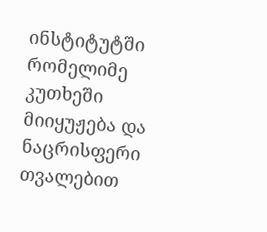ინსტიტუტში რომელიმე კუთხეში მიიყუჟება და ნაცრისფერი თვალებით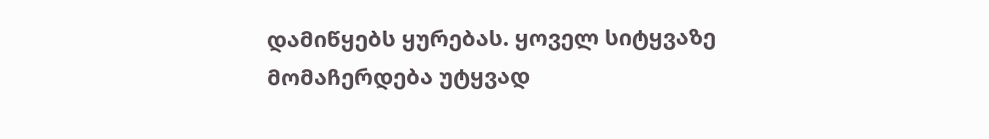დამიწყებს ყურებას. ყოველ სიტყვაზე მომაჩერდება უტყვად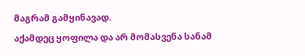მაგრამ გამყინავად.
აქამდეც ყოფილა და არ მომასვენა სანამ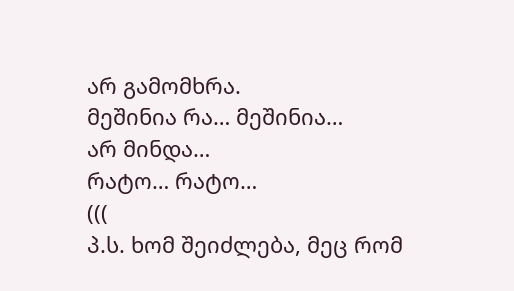არ გამომხრა.
მეშინია რა… მეშინია…
არ მინდა…
რატო… რატო…
(((
პ.ს. ხომ შეიძლება, მეც რომ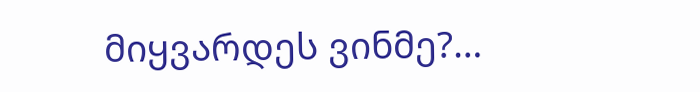მიყვარდეს ვინმე?…